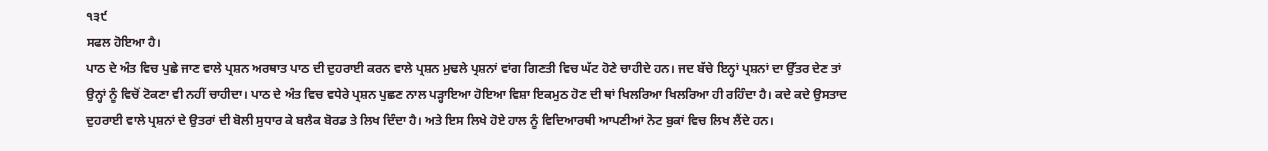੧੩੯
ਸਫਲ ਹੋਇਆ ਹੈ।
ਪਾਠ ਦੇ ਅੰਤ ਵਿਚ ਪੁਛੇ ਜਾਣ ਵਾਲੇ ਪ੍ਰਸ਼ਨ ਅਰਥਾਤ ਪਾਠ ਦੀ ਦੁਹਰਾਈ ਕਰਨ ਵਾਲੇ ਪ੍ਰਸ਼ਨ ਮੁਢਲੇ ਪ੍ਰਸ਼ਨਾਂ ਵਾਂਗ ਗਿਣਤੀ ਵਿਚ ਘੱਟ ਹੋਣੇ ਚਾਹੀਦੇ ਹਨ। ਜਦ ਬੱਚੇ ਇਨ੍ਹਾਂ ਪ੍ਰਸ਼ਨਾਂ ਦਾ ਉੱਤਰ ਦੇਣ ਤਾਂ ਉਨ੍ਹਾਂ ਨੂੰ ਵਿਚੋਂ ਟੋਕਣਾ ਵੀ ਨਹੀਂ ਚਾਹੀਦਾ। ਪਾਠ ਦੇ ਅੰਤ ਵਿਚ ਵਧੇਰੇ ਪ੍ਰਸ਼ਨ ਪੁਛਣ ਨਾਲ ਪੜ੍ਹਾਇਆ ਹੋਇਆ ਵਿਸ਼ਾ ਇਕਮੁਠ ਹੋਣ ਦੀ ਥਾਂ ਖਿਲਰਿਆ ਖਿਲਰਿਆ ਹੀ ਰਹਿੰਦਾ ਹੈ। ਕਦੇ ਕਦੇ ਉਸਤਾਦ ਦੁਹਰਾਈ ਵਾਲੇ ਪ੍ਰਸ਼ਨਾਂ ਦੇ ਉਤਰਾਂ ਦੀ ਬੋਲੀ ਸੁਧਾਰ ਕੇ ਬਲੈਕ ਬੋਰਡ ਤੇ ਲਿਖ ਦਿੰਦਾ ਹੈ। ਅਤੇ ਇਸ ਲਿਖੇ ਹੋਏ ਹਾਲ ਨੂੰ ਵਿਦਿਆਰਥੀ ਆਪਣੀਆਂ ਨੋਟ ਬੁਕਾਂ ਵਿਚ ਲਿਖ ਲੈਂਦੇ ਹਨ।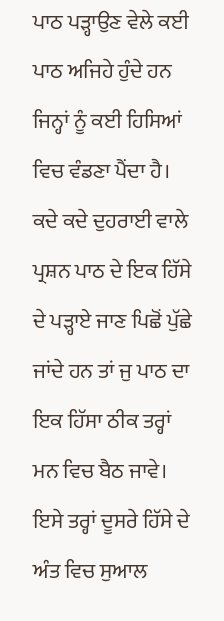ਪਾਠ ਪੜ੍ਹਾਉਣ ਵੇਲੇ ਕਈ ਪਾਠ ਅਜਿਹੇ ਹੁੰਦੇ ਹਨ ਜਿਨ੍ਹਾਂ ਨੂੰ ਕਈ ਹਿਸਿਆਂ ਵਿਚ ਵੰਡਣਾ ਪੈਂਦਾ ਹੈ। ਕਦੇ ਕਦੇ ਦੁਹਰਾਈ ਵਾਲੇ ਪ੍ਰਸ਼ਨ ਪਾਠ ਦੇ ਇਕ ਹਿੱਸੇ ਦੇ ਪੜ੍ਹਾਏ ਜਾਣ ਪਿਛੋਂ ਪੁੱਛੇ ਜਾਂਦੇ ਹਨ ਤਾਂ ਜੁ ਪਾਠ ਦਾ ਇਕ ਹਿੱਸਾ ਠੀਕ ਤਰ੍ਹਾਂ ਮਨ ਵਿਚ ਬੈਠ ਜਾਵੇ। ਇਸੇ ਤਰ੍ਹਾਂ ਦੂਸਰੇ ਹਿੱਸੇ ਦੇ ਅੰਤ ਵਿਚ ਸੁਆਲ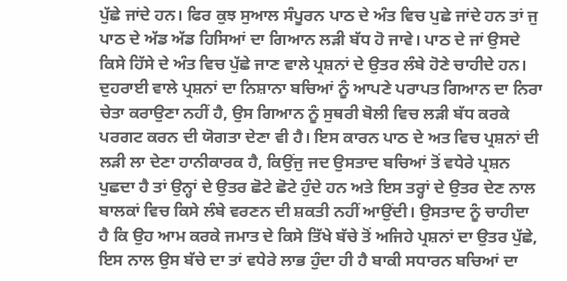ਪੁੱਛੇ ਜਾਂਦੇ ਹਨ। ਫਿਰ ਕੁਝ ਸੁਆਲ ਸੰਪੂਰਨ ਪਾਠ ਦੇ ਅੰਤ ਵਿਚ ਪੁਛੇ ਜਾਂਦੇ ਹਨ ਤਾਂ ਜੁ ਪਾਠ ਦੇ ਅੱਡ ਅੱਡ ਹਿਸਿਆਂ ਦਾ ਗਿਆਨ ਲੜੀ ਬੱਧ ਹੋ ਜਾਵੇ। ਪਾਠ ਦੇ ਜਾਂ ਉਸਦੇ ਕਿਸੇ ਹਿੱਸੇ ਦੇ ਅੰਤ ਵਿਚ ਪੁੱਛੇ ਜਾਣ ਵਾਲੇ ਪ੍ਰਸ਼ਨਾਂ ਦੇ ਉਤਰ ਲੰਬੇ ਹੋਣੇ ਚਾਹੀਦੇ ਹਨ। ਦੁਹਰਾਈ ਵਾਲੇ ਪ੍ਰਸ਼ਨਾਂ ਦਾ ਨਿਸ਼ਾਨਾ ਬਚਿਆਂ ਨੂੰ ਆਪਣੇ ਪਰਾਪਤ ਗਿਆਨ ਦਾ ਨਿਰਾ ਚੇਤਾ ਕਰਾਉਣਾ ਨਹੀਂ ਹੈ, ਉਸ ਗਿਆਨ ਨੂੰ ਸੁਥਰੀ ਬੋਲੀ ਵਿਚ ਲੜੀ ਬੱਧ ਕਰਕੇ ਪਰਗਟ ਕਰਨ ਦੀ ਯੋਗਤਾ ਦੇਣਾ ਵੀ ਹੈ। ਇਸ ਕਾਰਨ ਪਾਠ ਦੇ ਅਤ ਵਿਚ ਪ੍ਰਸ਼ਨਾਂ ਦੀ ਲੜੀ ਲਾ ਦੇਣਾ ਹਾਨੀਕਾਰਕ ਹੈ, ਕਿਉਂਜੁ ਜਦ ਉਸਤਾਦ ਬਚਿਆਂ ਤੋਂ ਵਧੇਰੇ ਪ੍ਰਸ਼ਨ ਪੁਛਦਾ ਹੈ ਤਾਂ ਉਨ੍ਹਾਂ ਦੇ ਉਤਰ ਛੋਟੇ ਛੋਟੇ ਹੁੰਦੇ ਹਨ ਅਤੇ ਇਸ ਤਰ੍ਹਾਂ ਦੇ ਉਤਰ ਦੇਣ ਨਾਲ ਬਾਲਕਾਂ ਵਿਚ ਕਿਸੇ ਲੰਬੇ ਵਰਣਨ ਦੀ ਸ਼ਕਤੀ ਨਹੀਂ ਆਉਂਦੀ। ਉਸਤਾਦ ਨੂੰ ਚਾਹੀਦਾ ਹੈ ਕਿ ਉਹ ਆਮ ਕਰਕੇ ਜਮਾਤ ਦੇ ਕਿਸੇ ਤਿੱਖੇ ਬੱਚੇ ਤੋਂ ਅਜਿਹੇ ਪ੍ਰਸ਼ਨਾਂ ਦਾ ਉਤਰ ਪੁੱਛੇ, ਇਸ ਨਾਲ ਉਸ ਬੱਚੇ ਦਾ ਤਾਂ ਵਧੇਰੇ ਲਾਭ ਹੁੰਦਾ ਹੀ ਹੈ ਬਾਕੀ ਸਧਾਰਨ ਬਚਿਆਂ ਦਾ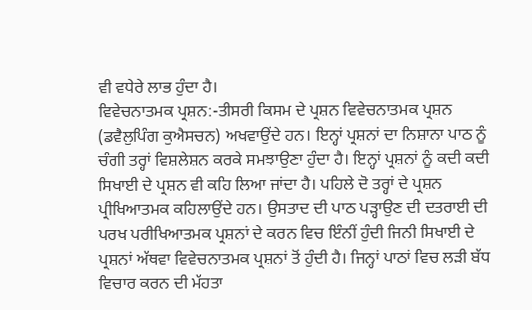ਵੀ ਵਧੇਰੇ ਲਾਭ ਹੁੰਦਾ ਹੈ।
ਵਿਵੇਚਨਾਤਮਕ ਪ੍ਰਸ਼ਨ:-ਤੀਸਰੀ ਕਿਸਮ ਦੇ ਪ੍ਰਸ਼ਨ ਵਿਵੇਚਨਾਤਮਕ ਪ੍ਰਸ਼ਨ (ਡਵੈਲੁਪਿੰਗ ਕੁਐਸਚਨ) ਅਖਵਾਉਂਦੇ ਹਨ। ਇਨ੍ਹਾਂ ਪ੍ਰਸ਼ਨਾਂ ਦਾ ਨਿਸ਼ਾਨਾ ਪਾਠ ਨੂੰ ਚੰਗੀ ਤਰ੍ਹਾਂ ਵਿਸ਼ਲੇਸ਼ਨ ਕਰਕੇ ਸਮਝਾਉਣਾ ਹੁੰਦਾ ਹੈ। ਇਨ੍ਹਾਂ ਪ੍ਰਸ਼ਨਾਂ ਨੂੰ ਕਦੀ ਕਦੀ ਸਿਖਾਈ ਦੇ ਪ੍ਰਸ਼ਨ ਵੀ ਕਹਿ ਲਿਆ ਜਾਂਦਾ ਹੈ। ਪਹਿਲੇ ਦੋ ਤਰ੍ਹਾਂ ਦੇ ਪ੍ਰਸ਼ਨ ਪ੍ਰੀਖਿਆਤਮਕ ਕਹਿਲਾਉਂਦੇ ਹਨ। ਉਸਤਾਦ ਦੀ ਪਾਠ ਪੜ੍ਹਾਉਣ ਦੀ ਦਤਰਾਈ ਦੀ ਪਰਖ ਪਰੀਖਿਆਤਮਕ ਪ੍ਰਸ਼ਨਾਂ ਦੇ ਕਰਨ ਵਿਚ ਇੰਨੀਂ ਹੁੰਦੀ ਜਿਨੀ ਸਿਖਾਈ ਦੇ ਪ੍ਰਸ਼ਨਾਂ ਅੱਥਵਾ ਵਿਵੇਚਨਾਤਮਕ ਪ੍ਰਸ਼ਨਾਂ ਤੋਂ ਹੁੰਦੀ ਹੈ। ਜਿਨ੍ਹਾਂ ਪਾਠਾਂ ਵਿਚ ਲੜੀ ਬੱਧ ਵਿਚਾਰ ਕਰਨ ਦੀ ਮੱਹਤਾ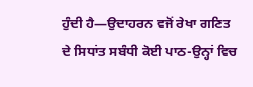ਹੁੰਦੀ ਹੈ—ਉਦਾਹਰਨ ਵਜੋਂ ਰੇਖਾ ਗਣਿਤ ਦੇ ਸਿਧਾਂਤ ਸਬੰਧੀ ਕੋਈ ਪਾਠ-ਉਨ੍ਹਾਂ ਵਿਚ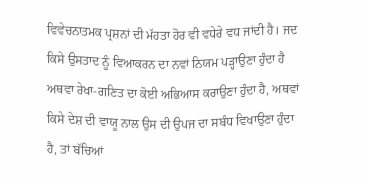ਵਿਵੇਚਨਾਤਮਕ ਪ੍ਰਸ਼ਨਾਂ ਦੀ ਮੱਹਤਾ ਹੋਰ ਵੀ ਵਧੇਰੇ ਵਧ ਜਾਂਦੀ ਹੈ। ਜਦ ਕਿਸੇ ਉਸਤਾਦ ਨੂੰ ਵਿਆਕਰਨ ਦਾ ਨਵਾਂ ਨਿਯਮ ਪੜ੍ਹਾਉਣਾ ਹੁੰਦਾ ਹੈ ਅਥਵਾ ਰੇਖਾ-ਗਣਿਤ ਦਾ ਕੋਈ ਅਭਿਆਸ ਕਰਾਉਣਾ ਹੁੰਦਾ ਹੈ, ਅਥਵਾਂ ਕਿਸੇ ਦੇਸ਼ ਦੀ ਵਾਯੂ ਨਾਲ ਉਸ ਦੀ ਉਪਜ ਦਾ ਸਬੰਧ ਵਿਖਾਉਣਾ ਹੁੰਦਾ ਹੈ, ਤਾਂ ਬੱਚਿਆਂ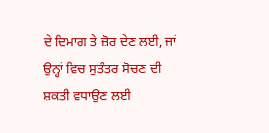ਦੇ ਦਿਮਾਗ ਤੇ ਜ਼ੋਰ ਦੇਣ ਲਈ, ਜਾਂ ਉਨ੍ਹਾਂ ਵਿਚ ਸੁਤੰਤਰ ਸੋਚਣ ਦੀ ਸ਼ਕਤੀ ਵਧਾਉਣ ਲਈ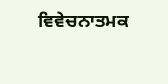ਵਿਵੇਚਨਾਤਮਕ